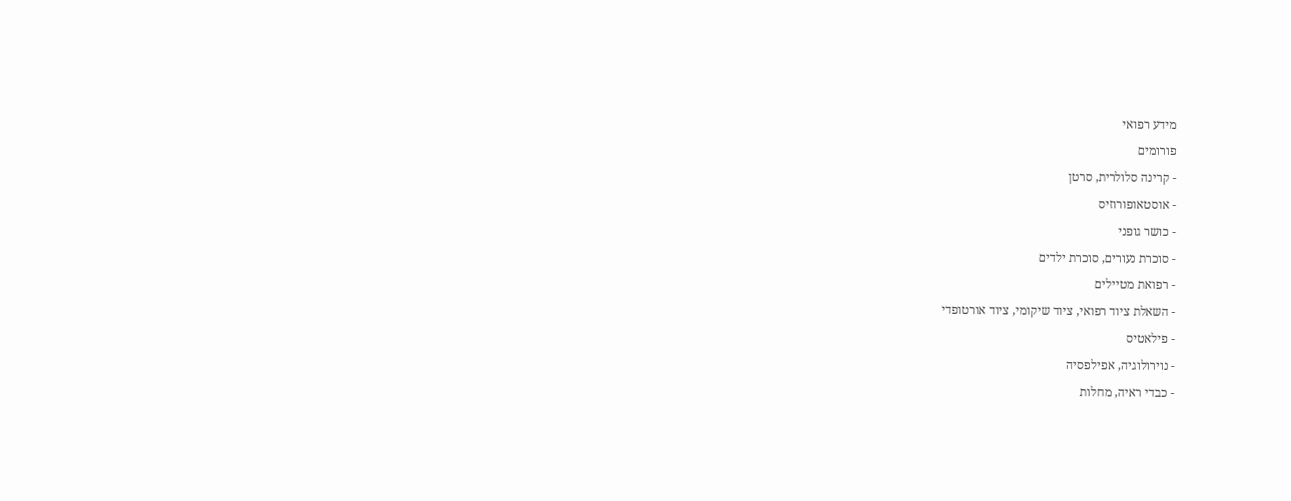מידע רפואי
פורומים
- קרינה סלולרית, סרטן
- אוסטאופורוזיס
- כושר גופני
- סוכרת נעורים, סוכרת ילדים
- רפואת מטיילים
- השאלת ציוד רפואי, ציוד שיקומי, ציוד אורטופדי
- פילאטיס
- נוירולוגיה, אפילפסיה
- כבדי ראיה, מחלות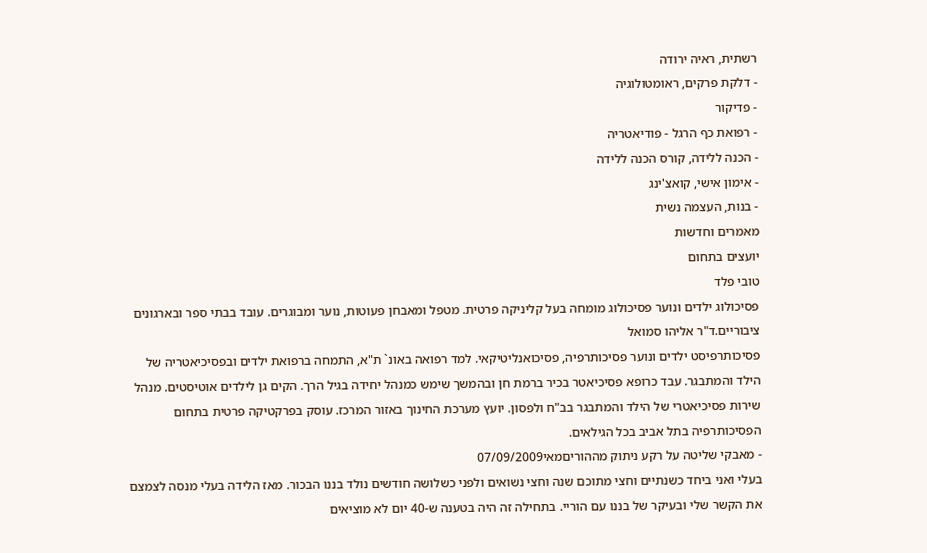רשתית, ראיה ירודה
- דלקת פרקים, ראומטולוגיה
- פדיקור
- רפואת כף הרגל - פודיאטריה
- הכנה ללידה, קורס הכנה ללידה
- אימון אישי, קואצ'ינג
- בנות, העצמה נשית
מאמרים וחדשות
יועצים בתחום
טובי פלד
פסיכולוג ילדים ונוער פסיכולוג מומחה בעל קליניקה פרטית. מטפל ומאבחן פעוטות, נוער ומבוגרים. עובד בבתי ספר ובארגונים ציבוריים.ד"ר אליהו סמואל
פסיכותרפיסט ילדים ונוער פסיכותרפיה, פסיכואנליטיקאי. למד רפואה באונ` ת"א, התמחה ברפואת ילדים ובפסיכיאטריה של הילד והמתבגר. עבד כרופא פסיכיאטר בכיר ברמת חן ובהמשך שימש כמנהל יחידה בגיל הרך. הקים גן לילדים אוטיסטים. מנהל שירות פסיכיאטרי של הילד והמתבגר בב"ח ולפסון. יועץ מערכת החינוך באזור המרכז. עוסק בפרקטיקה פרטית בתחום הפסיכותרפיה בתל אביב בכל הגילאים.
- מאבקי שליטה על רקע ניתוק מההוריםמאי07/09/2009
בעלי ואני ביחד כשנתיים וחצי מתוכם שנה וחצי נשואים ולפני כשלושה חודשים נולד בננו הבכור. מאז הלידה בעלי מנסה לצמצם את הקשר שלי ובעיקר של בננו עם הוריי. בתחילה זה היה בטענה ש-40 יום לא מוציאים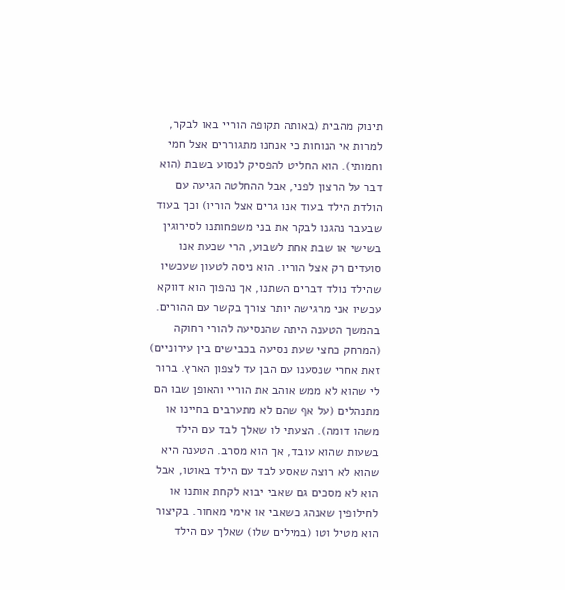תינוק מהבית (באותה תקופה הוריי באו לבקר, למרות אי הנוחות כי אנחנו מתגוררים אצל חמי וחמותי). הוא החליט להפסיק לנסוע בשבת (הוא דבר על הרצון לפני, אבל ההחלטה הגיעה עם הולדת הילד בעוד אנו גרים אצל הוריו) וכך בעוד שבעבר נהגנו לבקר את בני משפחותנו לסירוגין בשישי או שבת אחת לשבוע, הרי שכעת אנו סועדים רק אצל הוריו. הוא ניסה לטעון שעכשיו שהילד נולד דברים השתנו, אך נהפוך הוא דווקא עכשיו אני מרגישה יותר צורך בקשר עם ההורים. בהמשך הטענה היתה שהנסיעה להורי רחוקה (המרחק כחצי שעת נסיעה בכבישים בין עירוניים) זאת אחרי שנסענו עם הבן עד לצפון הארץ. ברור לי שהוא לא ממש אוהב את הוריי והאופן שבו הם מתנהלים (על אף שהם לא מתערבים בחיינו או משהו דומה). הצעתי לו שאלך לבד עם הילד בשעות שהוא עובד, אך הוא מסרב. הטענה היא שהוא לא רוצה שאסע לבד עם הילד באוטו, אבל הוא לא מסכים גם שאבי יבוא לקחת אותנו או לחילופין שאנהג כשאבי או אימי מאחור. בקיצור הוא מטיל וטו (במילים שלו) שאלך עם הילד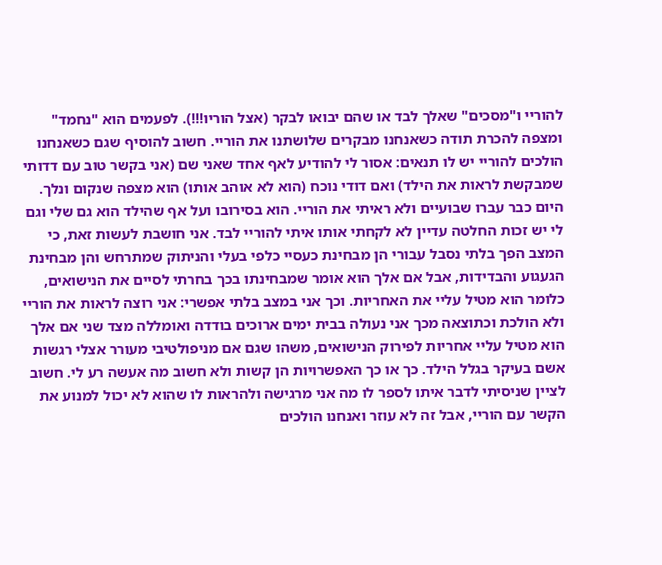להוריי ו"מסכים" שאלך לבד או שהם יבואו לבקר (אצל הוריו!!!). לפעמים הוא "נחמד" ומצפה להכרת תודה כשאנחנו מבקרים שלושתנו את הוריי. חשוב להוסיף שגם כשאנחנו הולכים להוריי יש לו תנאים: אסור לי להודיע לאף אחד שאני שם (אני בקשר טוב עם דדותי שמבקשת לראות את הילד) ואם דודי נוכח (הוא לא אוהב אותו) הוא מצפה שנקום ונלך. היום כבר עברו שבועיים ולא ראיתי את הוריי. הוא בסירובו ועל אף שהילד הוא גם שלי וגם לי יש זכות החלטה עדיין לא לקחתי אותו איתי להוריי לבד. אני חושבת לעשות זאת, כי המצב הפך בלתי נסבל עבורי הן מבחינת כעסיי כלפי בעלי והניתוק שמתרחש והן מבחינת הגעגוע והבדידות, אבל אם אלך הוא אומר שמבחינתו בכך בחרתי לסיים את הנישואים, כלומר הוא מטיל עליי את האחריות. וכך אני במצב בלתי אפשרי: אני רוצה לראות את הוריי ולא הולכת וכתוצאה מכך אני נעולה בבית ימים ארוכים בודדה ואומללה מצד שני אם אלך הוא מטיל עליי אחריות לפירוק הנישואים, משהו שגם אם מניפולטיבי מעורר אצלי רגשות אשם בעיקר בגלל הילד. כך או כך האפשרויות הן קשות ולא חשוב מה אעשה רע לי. חשוב לציין שניסיתי לדבר איתו לספר לו מה אני מרגישה ולהראות לו שהוא לא יכול למנוע את הקשר עם הוריי, אבל זה לא עוזר ואנחנו הולכים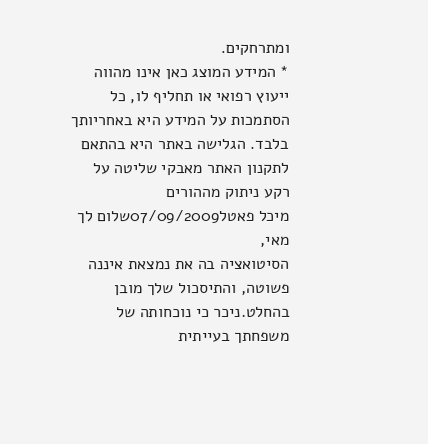ומתרחקים.
* המידע המוצג כאן אינו מהווה ייעוץ רפואי או תחליף לו, כל הסתמכות על המידע היא באחריותך בלבד. הגלישה באתר היא בהתאם לתקנון האתר מאבקי שליטה על רקע ניתוק מההורים
מיכל פאטל07/09/2009שלום לך מאי,
הסיטואציה בה את נמצאת איננה פשוטה, והתיסכול שלך מובן בהחלט.ניכר כי נוכחותה של משפחתך בעייתית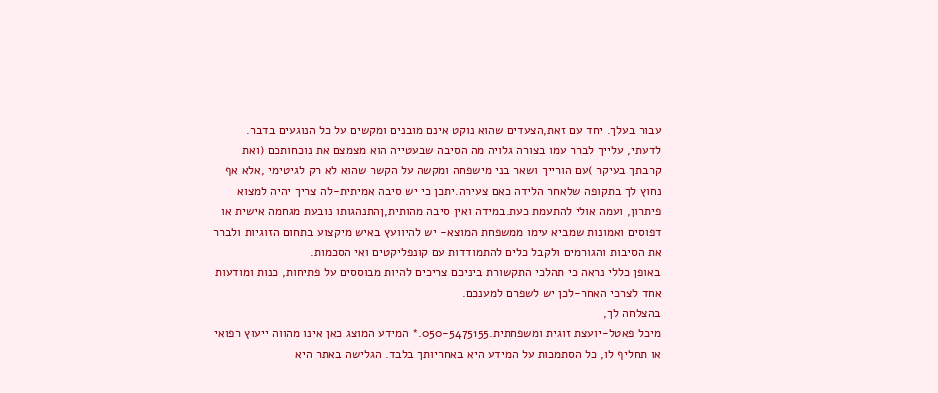עבור בעלך. יחד עם זאת,הצעדים שהוא נוקט אינם מובנים ומקשים על כל הנוגעים בדבר.
לדעתי, עלייך לברר עמו בצורה גלויה מה הסיבה שבעטייה הוא מצמצם את נוכחותכם (ואת קרבתך בעיקר )עם הורייך ושאר בני מישפחה ומקשה על הקשר שהוא לא רק לגיטימי ,אלא אף נחוץ לך בתקופה שלאחר הלידה כאם צעירה.יתכן כי יש סיבה אמיתית-לה צריך יהיה למצוא פיתרון, ועמה אולי להתעמת כעת.במידה ואין סיבה מהותית,ןהתנהגותו נובעת מגחמה אישית או דפוסים ואמונות שמביא עימו ממשפחת המוצא- יש להיוועץ באיש מיקצוע בתחום הזוגיות ולברר את הסיבות והגורמים ולקבל כלים להתמודדות עם קונפליקטים ואי הסכמות.
באופן כללי נראה כי תהלכי התקשורת ביניכם צריכים להיות מבוססים על פתיחות, כנות ומודעות אחד לצרכי האחר-לכן יש לשפרם למענכם.
בהצלחה לך,
מיכל פאטל-יועצת זוגית ומשפחתית.050-5475155.* המידע המוצג כאן אינו מהווה ייעוץ רפואי או תחליף לו, כל הסתמכות על המידע היא באחריותך בלבד. הגלישה באתר היא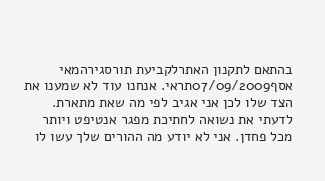בהתאם לתקנון האתרלקביעת תורסגירהמאי
אסף07/09/2009תראי. אנחנו עוד לא שמענו את הצד שלו לכן אני אגיב לפי מה שאת מתארת.
לדעתי את נשואה לחתיכת מפגר אנטיפט ויותר מכל פחדן. אני לא יודע מה ההורים שלך עשו לו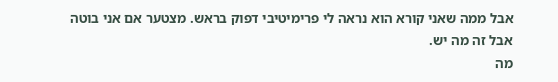אבל ממה שאני קורא הוא נראה לי פרימיטיבי דפוק בראש. מצטער אם אני בוטה אבל זה מה יש.
מה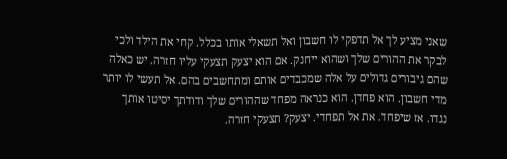שאני מציע לך אל תדפקי לו חשבון ואל תשאלי אותו בכלל. קחי את הילד ולכי לבקר את ההורים שלך ושהוא ייחנק. אם הוא יצעק תצעקי עליו חזרה. יש כאלה שהם גיבורים גדולים על אלה שמכבדים אותם ומתחשבים בהם. אל תעשי לו יותר מדי חשבון. הוא פחדן. הוא כנראה מפחד שההורים שלך ודודתך יסיטו אותך נגדו. אז שיפחד. את אל תפחדי. יצעק? תצעקי חזרה.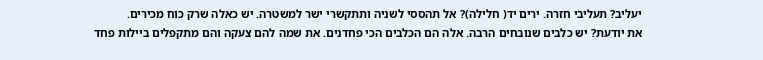יעליב? תעליבי חזרה. ירים יד( חלילה)? אל תהססי לשניה ותתקשרי ישר למשטרה. יש כאלה שרק כוח מכירים.
את יודעת? יש כלבים שנובחים הרבה. אלה הם הכלבים הכי פחדנים. את שמה להם צעקה והם מתקפלים ביילות פחד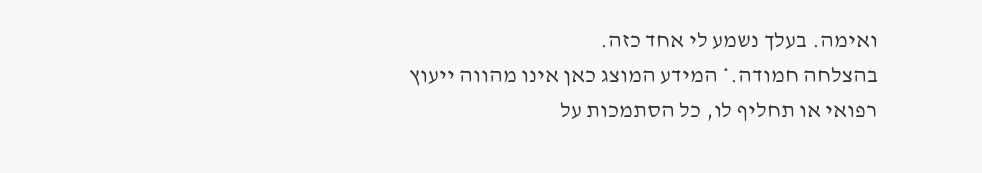ואימה. בעלך נשמע לי אחד כזה.
בהצלחה חמודה.* המידע המוצג כאן אינו מהווה ייעוץ רפואי או תחליף לו, כל הסתמכות על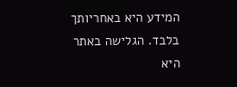המידע היא באחריותך בלבד. הגלישה באתר היא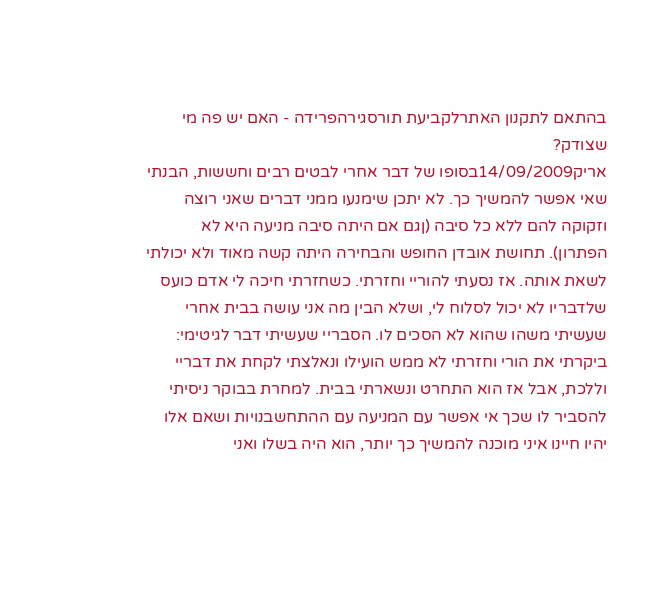בהתאם לתקנון האתרלקביעת תורסגירהפרידה - האם יש פה מי שצודק?
אריק14/09/2009בסופו של דבר אחרי לבטים רבים וחששות, הבנתי שאי אפשר להמשיך כך. לא יתכן שימנעו ממני דברים שאני רוצה וזקוקה להם ללא כל סיבה (ןגם אם היתה סיבה מניעה היא לא הפתרון). תחושת אובדן החופש והבחירה היתה קשה מאוד ולא יכולתי לשאת אותה. אז נסעתי להוריי וחזרתי. כשחזרתי חיכה לי אדם כועס שלדבריו לא יכול לסלוח לי, ושלא הבין מה אני עושה בבית אחרי שעשיתי משהו שהוא לא הסכים לו. הסבריי שעשיתי דבר לגיטימי: ביקרתי את הורי וחזרתי לא ממש הועילו ונאלצתי לקחת את דבריי וללכת, אבל אז הוא התחרט ונשארתי בבית. למחרת בבוקר ניסיתי להסביר לו שכך אי אפשר עם המניעה עם ההתחשבנויות ושאם אלו יהיו חיינו איני מוכנה להמשיך כך יותר, הוא היה בשלו ואני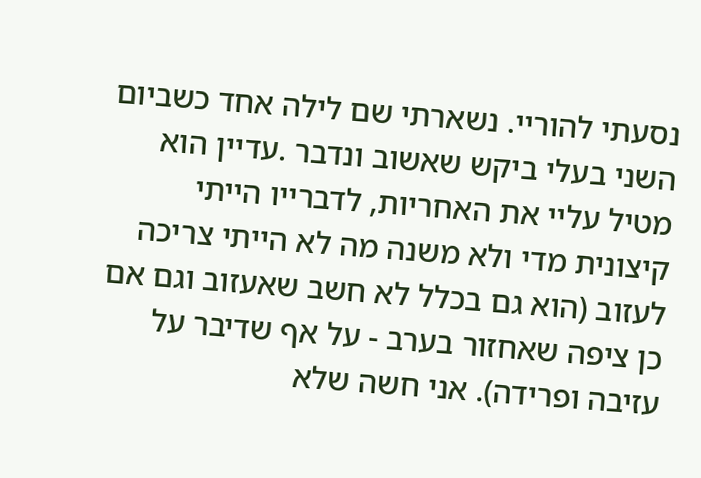נסעתי להוריי. נשארתי שם לילה אחד כשביום השני בעלי ביקש שאשוב ונדבר .עדיין הוא מטיל עליי את האחריות, לדברייו הייתי קיצונית מדי ולא משנה מה לא הייתי צריכה לעזוב (הוא גם בכלל לא חשב שאעזוב וגם אם כן ציפה שאחזור בערב - על אף שדיבר על עזיבה ופרידה). אני חשה שלא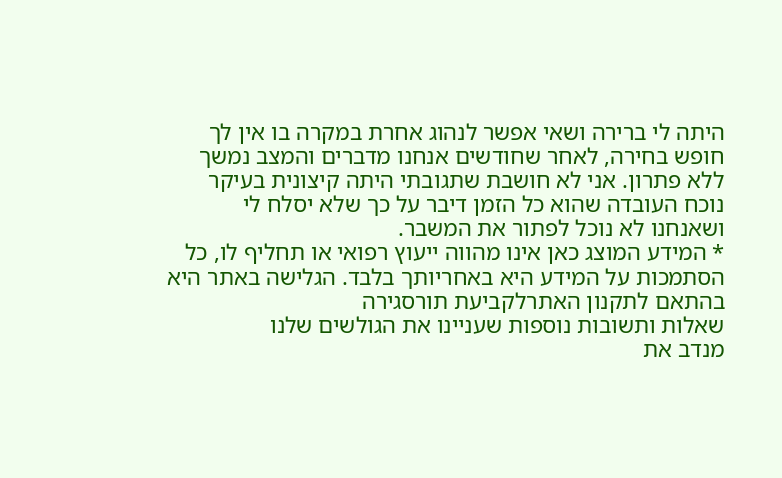היתה לי ברירה ושאי אפשר לנהוג אחרת במקרה בו אין לך חופש בחירה, לאחר שחודשים אנחנו מדברים והמצב נמשך ללא פתרון. אני לא חושבת שתגובתי היתה קיצונית בעיקר נוכח העובדה שהוא כל הזמן דיבר על כך שלא יסלח לי ושאנחנו לא נוכל לפתור את המשבר.
* המידע המוצג כאן אינו מהווה ייעוץ רפואי או תחליף לו, כל הסתמכות על המידע היא באחריותך בלבד. הגלישה באתר היא בהתאם לתקנון האתרלקביעת תורסגירה
שאלות ותשובות נוספות שעניינו את הגולשים שלנו
מנדב את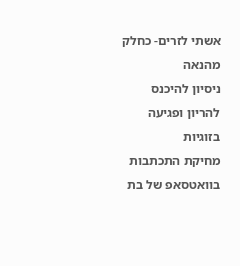אשתי לזרים- כחלק מהנאה
ניסיון להיכנס להריון ופגיעה בזוגיות
מחיקת התכתבות בוואטסאפ של בת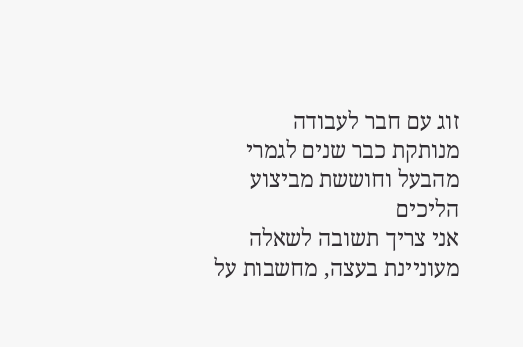זוג עם חבר לעבודה
מנותקת כבר שנים לגמרי מהבעל וחוששת מביצוע הליכים
אני צריך תשובה לשאלה
מעוניינת בעצה, מחשבות על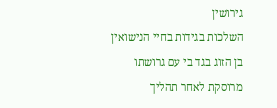גירושין
השלכות בגידות בחיי הנישואין
בן הזוג בגד בי עם גרושתו
מרוסקת לאחר תהליך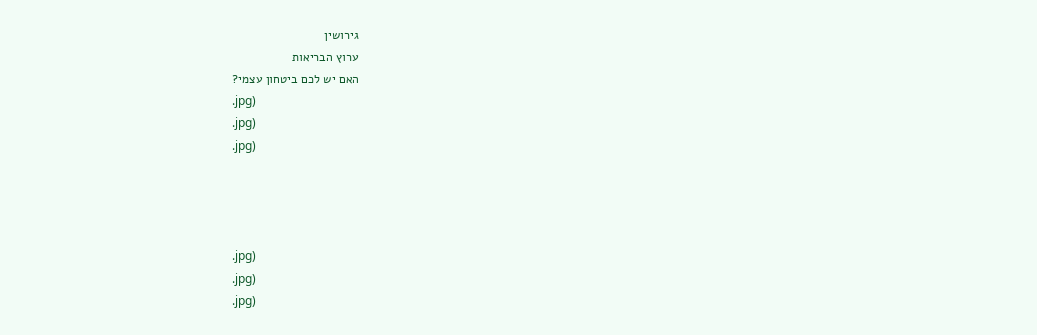גירושין
ערוץ הבריאות
האם יש לכם ביטחון עצמי?
.jpg)
.jpg)
.jpg)




.jpg)
.jpg)
.jpg)